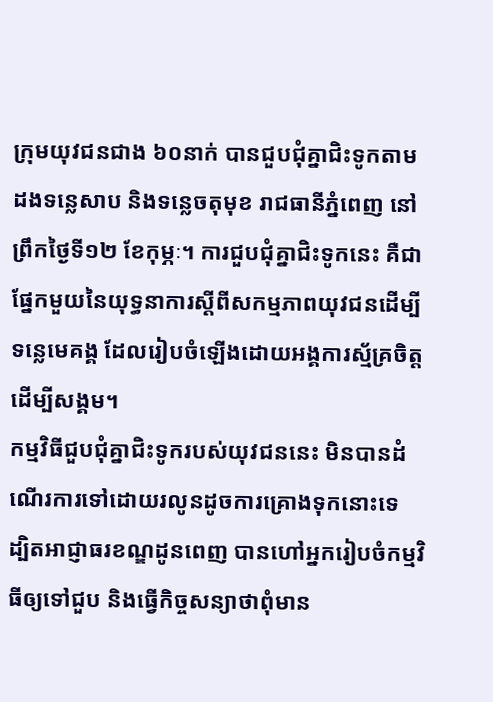ក្រុមយុវជនជាង ៦០នាក់ បានជួបជុំគ្នាជិះទូកតាមដងទន្លេសាប និងទន្លេចតុមុខ រាជធានីភ្នំពេញ នៅព្រឹកថ្ងៃទី១២ ខែកុម្ភៈ។ ការជួបជុំគ្នាជិះទូកនេះ គឺជាផ្នែកមួយនៃយុទ្ធនាការស្ដីពីសកម្មភាពយុវជនដើម្បីទន្លេមេគង្គ ដែលរៀបចំឡើងដោយអង្គការស្ម័គ្រចិត្តដើម្បីសង្គម។
កម្មវិធីជួបជុំគ្នាជិះទូករបស់យុវជននេះ មិនបានដំណើរការទៅដោយរលូនដូចការគ្រោងទុកនោះទេ ដ្បិតអាជ្ញាធរខណ្ឌដូនពេញ បានហៅអ្នករៀបចំកម្មវិធីឲ្យទៅជួប និងធ្វើកិច្ចសន្យាថាពុំមាន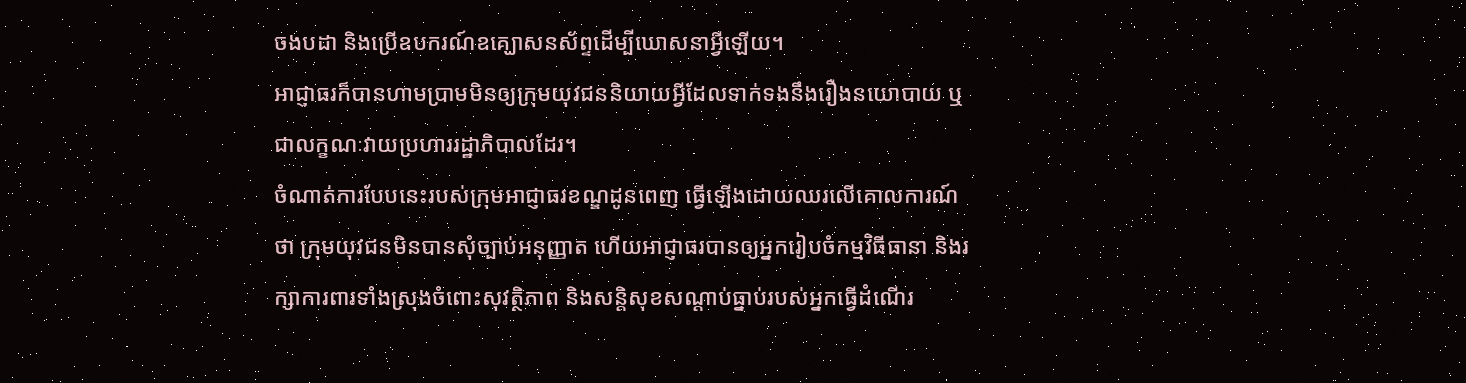ចងបដា និងប្រើឧបករណ៍ឧគ្ឃោសនស័ព្ទដើម្បីឃោសនាអ្វីឡើយ។
អាជ្ញាធរក៏បានហាមប្រាមមិនឲ្យក្រុមយុវជននិយាយអ្វីដែលទាក់ទងនឹងរឿងនយោបាយ ឬជាលក្ខណៈវាយប្រហាររដ្ឋាភិបាលដែរ។
ចំណាត់ការបែបនេះរបស់ក្រុមអាជ្ញាធរខណ្ឌដូនពេញ ធ្វើឡើងដោយឈរលើគោលការណ៍ថា ក្រុមយុវជនមិនបានសុំច្បាប់អនុញ្ញាត ហើយអាជ្ញាធរបានឲ្យអ្នករៀបចំកម្មវិធីធានា និងរក្សាការពារទាំងស្រុងចំពោះសុវត្ថិភាព និងសន្តិសុខសណ្ដាប់ធ្នាប់របស់អ្នកធ្វើដំណើរ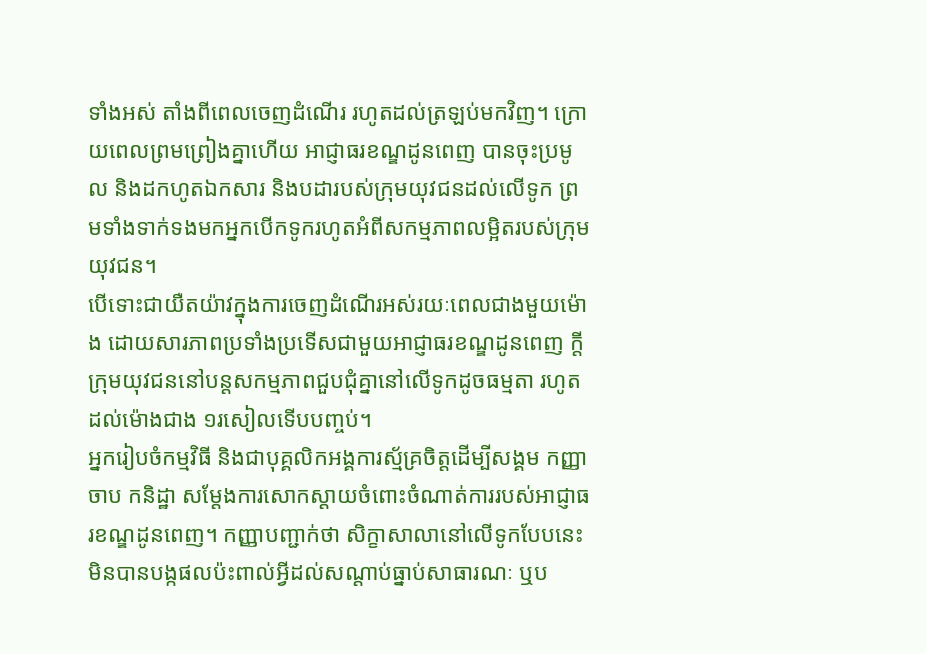ទាំងអស់ តាំងពីពេលចេញដំណើរ រហូតដល់ត្រឡប់មកវិញ។ ក្រោយពេលព្រមព្រៀងគ្នាហើយ អាជ្ញាធរខណ្ឌដូនពេញ បានចុះប្រមូល និងដកហូតឯកសារ និងបដារបស់ក្រុមយុវជនដល់លើទូក ព្រមទាំងទាក់ទងមកអ្នកបើកទូករហូតអំពីសកម្មភាពលម្អិតរបស់ក្រុមយុវជន។
បើទោះជាយឺតយ៉ាវក្នុងការចេញដំណើរអស់រយៈពេលជាងមួយម៉ោង ដោយសារភាពប្រទាំងប្រទើសជាមួយអាជ្ញាធរខណ្ឌដូនពេញ ក្តី ក្រុមយុវជននៅបន្តសកម្មភាពជួបជុំគ្នានៅលើទូកដូចធម្មតា រហូតដល់ម៉ោងជាង ១រសៀលទើបបញ្ចប់។
អ្នករៀបចំកម្មវិធី និងជាបុគ្គលិកអង្គការស្ម័គ្រចិត្តដើម្បីសង្គម កញ្ញា ចាប កនិដ្ឋា សម្ដែងការសោកស្ដាយចំពោះចំណាត់ការរបស់អាជ្ញាធរខណ្ឌដូនពេញ។ កញ្ញាបញ្ជាក់ថា សិក្ខាសាលានៅលើទូកបែបនេះ មិនបានបង្កផលប៉ះពាល់អ្វីដល់សណ្ដាប់ធ្នាប់សាធារណៈ ឬប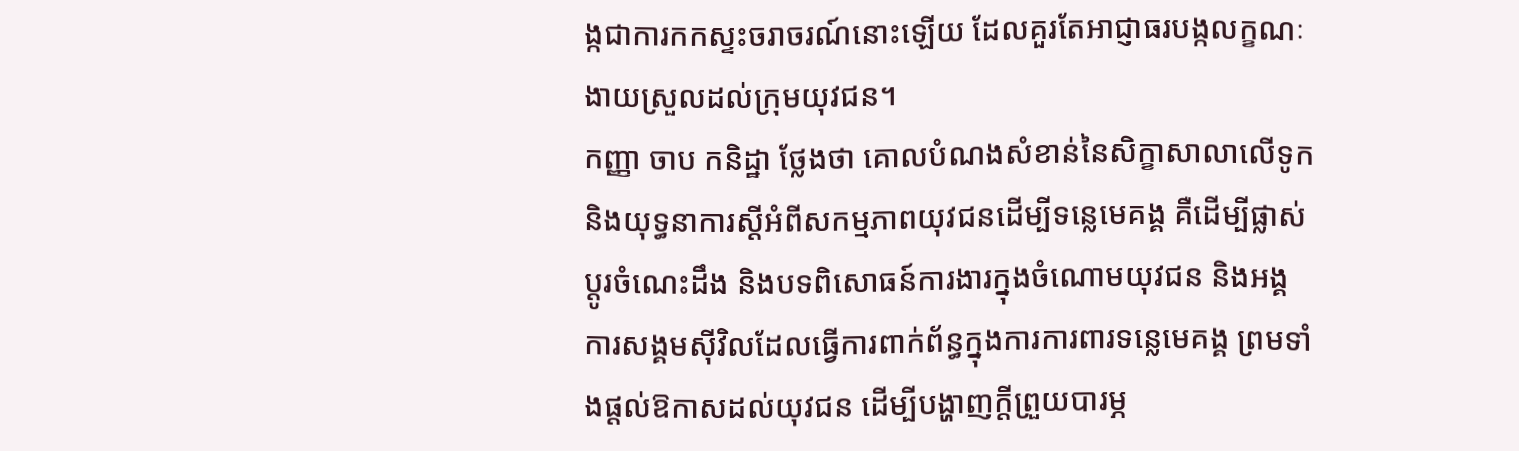ង្កជាការកកស្ទះចរាចរណ៍នោះឡើយ ដែលគួរតែអាជ្ញាធរបង្កលក្ខណៈងាយស្រួលដល់ក្រុមយុវជន។
កញ្ញា ចាប កនិដ្ឋា ថ្លែងថា គោលបំណងសំខាន់នៃសិក្ខាសាលាលើទូក និងយុទ្ធនាការស្តីអំពីសកម្មភាពយុវជនដើម្បីទន្លេមេគង្គ គឺដើម្បីផ្លាស់ប្ដូរចំណេះដឹង និងបទពិសោធន៍ការងារក្នុងចំណោមយុវជន និងអង្គការសង្គមស៊ីវិលដែលធ្វើការពាក់ព័ន្ធក្នុងការការពារទន្លេមេគង្គ ព្រមទាំងផ្តល់ឱកាសដល់យុវជន ដើម្បីបង្ហាញក្តីព្រួយបារម្ភ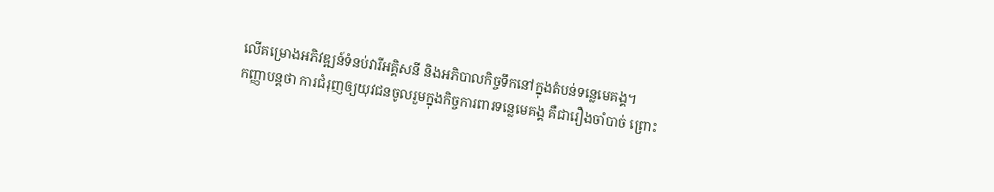លើគម្រោងអភិវឌ្ឍន៍ទំនប់វារីអគ្គិសនី និងអភិបាលកិច្ចទឹកនៅក្នុងតំបន់ទន្លេមេគង្គ។
កញ្ញាបន្តថា ការជំរុញឲ្យយុវជនចូលរួមក្នុងកិច្ចការពារទន្លេមេគង្គ គឺជារឿងចាំបាច់ ព្រោះ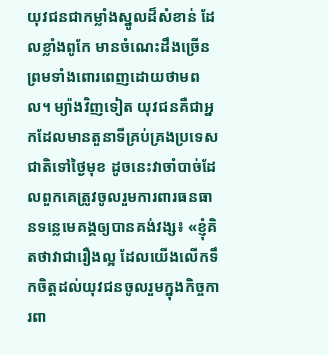យុវជនជាកម្លាំងស្នូលដ៏សំខាន់ ដែលខ្លាំងពូកែ មានចំណេះដឹងច្រើន ព្រមទាំងពោរពេញដោយថាមពល។ ម្យ៉ាងវិញទៀត យុវជនគឺជាអ្នកដែលមានតួនាទីគ្រប់គ្រងប្រទេសជាតិទៅថ្ងៃមុខ ដូចនេះវាចាំបាច់ដែលពួកគេត្រូវចូលរួមការពារធនធានទន្លេមេគង្គឲ្យបានគង់វង្ស៖ «ខ្ញុំគិតថាវាជារឿងល្អ ដែលយើងលើកទឹកចិត្តដល់យុវជនចូលរួមក្នុងកិច្ចការពា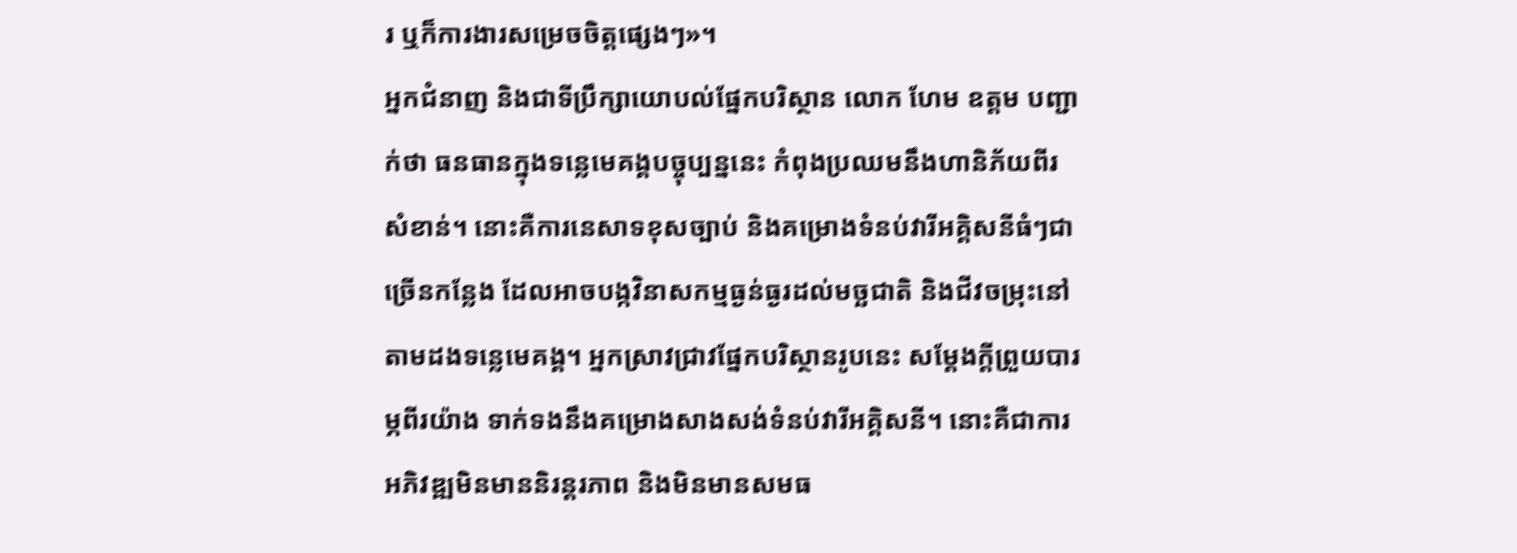រ ឬក៏ការងារសម្រេចចិត្តផ្សេងៗ»។
អ្នកជំនាញ និងជាទីប្រឹក្សាយោបល់ផ្នែកបរិស្ថាន លោក ហែម ឧត្តម បញ្ជាក់ថា ធនធានក្នុងទន្លេមេគង្គបច្ចុប្បន្ននេះ កំពុងប្រឈមនឹងហានិភ័យពីរសំខាន់។ នោះគឺការនេសាទខុសច្បាប់ និងគម្រោងទំនប់វារីអគ្គិសនីធំៗជាច្រើនកន្លែង ដែលអាចបង្កវិនាសកម្មធ្ងន់ធ្ងរដល់មច្ឆជាតិ និងជីវចម្រុះនៅតាមដងទន្លេមេគង្គ។ អ្នកស្រាវជ្រាវផ្នែកបរិស្ថានរូបនេះ សម្ដែងក្តីព្រួយបារម្ភពីរយ៉ាង ទាក់ទងនឹងគម្រោងសាងសង់ទំនប់វារីអគ្គិសនី។ នោះគឺជាការអភិវឌ្ឍមិនមាននិរន្តរភាព និងមិនមានសមធ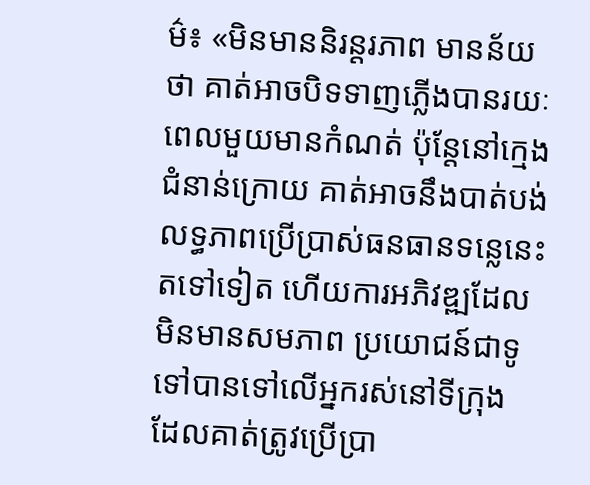ម៌៖ «មិនមាននិរន្តរភាព មានន័យថា គាត់អាចបិទទាញភ្លើងបានរយៈពេលមួយមានកំណត់ ប៉ុន្តែនៅក្មេងជំនាន់ក្រោយ គាត់អាចនឹងបាត់បង់លទ្ធភាពប្រើប្រាស់ធនធានទន្លេនេះតទៅទៀត ហើយការអភិវឌ្ឍដែលមិនមានសមភាព ប្រយោជន៍ជាទូទៅបានទៅលើអ្នករស់នៅទីក្រុង ដែលគាត់ត្រូវប្រើប្រា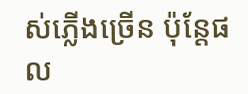ស់ភ្លើងច្រើន ប៉ុន្តែផល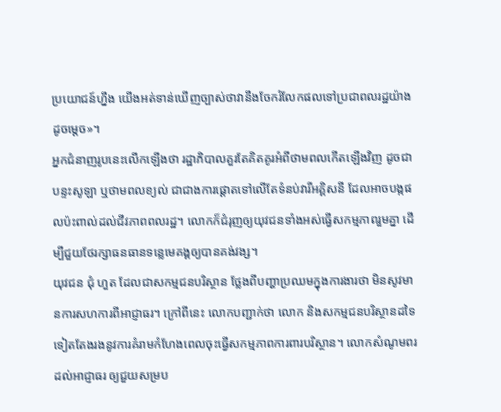ប្រយោជន៍ហ្នឹង យើងអត់ទាន់ឃើញច្បាស់ថាវានឹងចែករំលែកផលទៅប្រជាពលរដ្ឋយ៉ាងដូចម្តេច»។
អ្នកជំនាញរូបនេះលើកឡើងថា រដ្ឋាភិបាលគួរតែគិតគូរអំពីថាមពលកើតឡើងវិញ ដូចជាបន្ទះសូឡា ឬថាមពលខ្យល់ ជាជាងការផ្ដោតទៅលើតែទំនប់វារីអគ្គិសនី ដែលអាចបង្កផលប៉ះពាល់ដល់ជីវភាពពលរដ្ឋ។ លោកក៏ជំរុញឲ្យយុវជនទាំងអស់ធ្វើសកម្មភាពរួមគ្នា ដើម្បីជួយថែរក្សាធនធានទន្លេមេគង្គឲ្យបានគង់វង្ស។
យុវជន ជុំ ហួត ដែលជាសកម្មជនបរិស្ថាន ថ្លែងពីបញ្ហាប្រឈមក្នុងការងារថា មិនសូវមានការសហការពីអាជ្ញាធរ។ ក្រៅពីនេះ លោកបញ្ជាក់ថា លោក និងសកម្មជនបរិស្ថានដទៃទៀតតែងរងនូវការគំរាមកំហែងពេលចុះធ្វើសកម្មភាពការពារបរិស្ថាន។ លោកសំណូមពរដល់អាជ្ញាធរ ឲ្យជួយសម្រប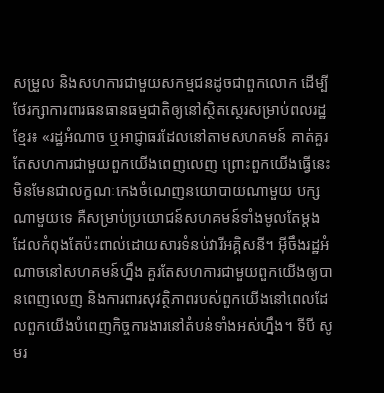សម្រួល និងសហការជាមួយសកម្មជនដូចជាពួកលោក ដើម្បីថែរក្សាការពារធនធានធម្មជាតិឲ្យនៅស្ថិតស្ថេរសម្រាប់ពលរដ្ឋខ្មែរ៖ «រដ្ឋអំណាច ឬអាជ្ញាធរដែលនៅតាមសហគមន៍ គាត់គួរតែសហការជាមួយពួកយើងពេញលេញ ព្រោះពួកយើងធ្វើនេះមិនមែនជាលក្ខណៈកេងចំណេញនយោបាយណាមួយ បក្សណាមួយទេ គឺសម្រាប់ប្រយោជន៍សហគមន៍ទាំងមូលតែម្តង ដែលកំពុងតែប៉ះពាល់ដោយសារទំនប់វារីអគ្គិសនី។ អ៊ីចឹងរដ្ឋអំណាចនៅសហគមន៍ហ្នឹង គួរតែសហការជាមួយពួកយើងឲ្យបានពេញលេញ និងការពារសុវត្ថិភាពរបស់ពួកយើងនៅពេលដែលពួកយើងបំពេញកិច្ចការងារនៅតំបន់ទាំងអស់ហ្នឹង។ ទីបី សូមរ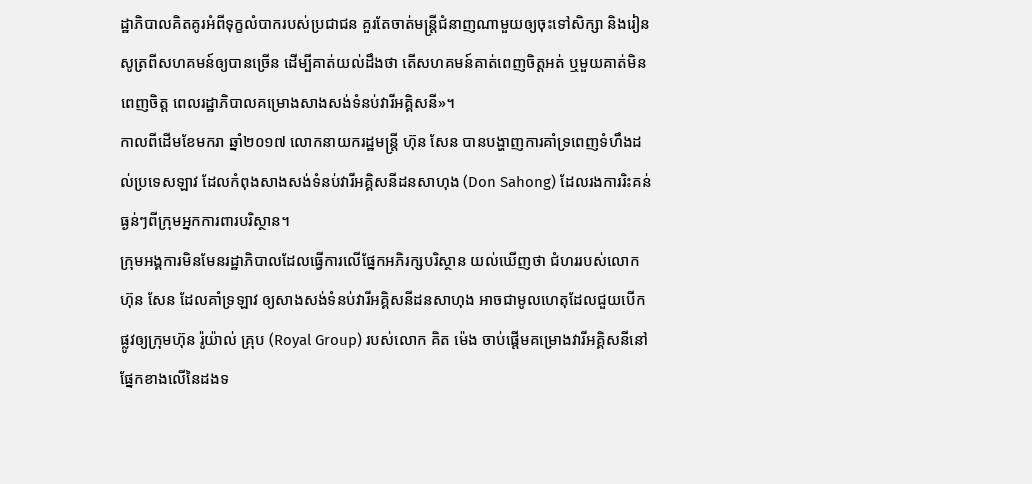ដ្ឋាភិបាលគិតគូរអំពីទុក្ខលំបាករបស់ប្រជាជន គួរតែចាត់មន្ត្រីជំនាញណាមួយឲ្យចុះទៅសិក្សា និងរៀនសូត្រពីសហគមន៍ឲ្យបានច្រើន ដើម្បីគាត់យល់ដឹងថា តើសហគមន៍គាត់ពេញចិត្តអត់ ឬមួយគាត់មិនពេញចិត្ត ពេលរដ្ឋាភិបាលគម្រោងសាងសង់ទំនប់វារីអគ្គិសនី»។
កាលពីដើមខែមករា ឆ្នាំ២០១៧ លោកនាយករដ្ឋមន្ត្រី ហ៊ុន សែន បានបង្ហាញការគាំទ្រពេញទំហឹងដល់ប្រទេសឡាវ ដែលកំពុងសាងសង់ទំនប់វារីអគ្គិសនីដនសាហុង (Don Sahong) ដែលរងការរិះគន់ធ្ងន់ៗពីក្រុមអ្នកការពារបរិស្ថាន។
ក្រុមអង្គការមិនមែនរដ្ឋាភិបាលដែលធ្វើការលើផ្នែកអភិរក្សបរិស្ថាន យល់ឃើញថា ជំហររបស់លោក ហ៊ុន សែន ដែលគាំទ្រឡាវ ឲ្យសាងសង់ទំនប់វារីអគ្គិសនីដនសាហុង អាចជាមូលហេតុដែលជួយបើកផ្លូវឲ្យក្រុមហ៊ុន រ៉ូយ៉ាល់ គ្រុប (Royal Group) របស់លោក គិត ម៉េង ចាប់ផ្ដើមគម្រោងវារីអគ្គិសនីនៅផ្នែកខាងលើនៃដងទ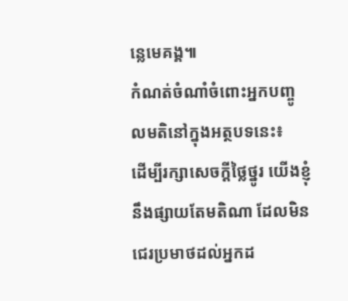ន្លេមេគង្គ៕
កំណត់ចំណាំចំពោះអ្នកបញ្ចូលមតិនៅក្នុងអត្ថបទនេះ៖
ដើម្បីរក្សាសេចក្ដីថ្លៃថ្នូរ យើងខ្ញុំនឹងផ្សាយតែមតិណា ដែលមិនជេរប្រមាថដល់អ្នកដ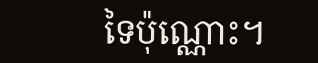ទៃប៉ុណ្ណោះ។